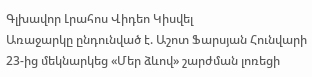Գլխավոր Լրահոս Վիդեո Կիսվել
Առաջարկը ընդունված է. Աշոտ Ֆարսյան Հունվարի 23-ից մեկնարկեց «Մեր ձևով» շարժման լոռեցի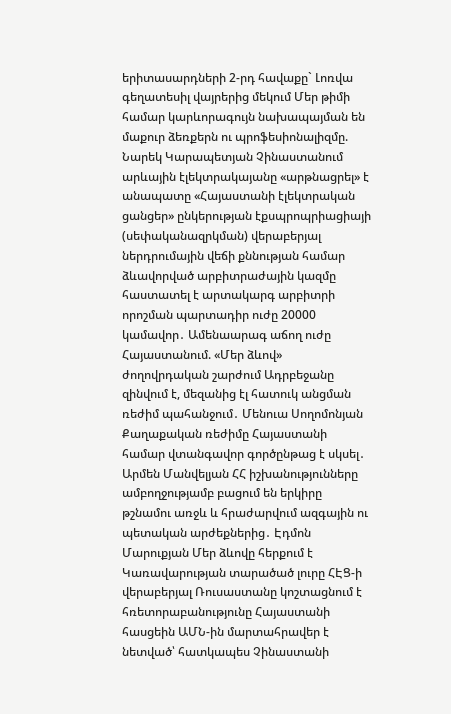երիտասարդների 2-րդ հավաքը` Լոռվա գեղատեսիլ վայրերից մեկում Մեր թիմի համար կարևորագույն նախապայման են մաքուր ձեռքերն ու պրոֆեսիոնալիզմը. Նարեկ Կարապետյան Չինաստանում արևային էլեկտրակայանը «արթնացրել» է անապատը «Հայաստանի էլեկտրական ցանցեր» ընկերության էքսպրոպրիացիայի (սեփականազրկման) վերաբերյալ ներդրումային վեճի քննության համար ձևավորված արբիտրաժային կազմը հաստատել է արտակարգ արբիտրի որոշման պարտադիր ուժը 20000 կամավոր․ Ամենաարագ աճող ուժը Հայաստանում. «Մեր ձևով» ժողովրդական շարժում Ադրբեջանը զինվում է, մեզանից էլ հատուկ անցման ռեժիմ պահանջում․ Մենուա Սողոմոնյան Քաղաքական ռեժիմը Հայաստանի համար վտանգավոր գործընթաց է սկսել․ Արմեն Մանվելյան ՀՀ իշխանությունները ամբողջությամբ բացում են երկիրը թշնամու առջև և հրաժարվում ազգային ու պետական արժեքներից․ Էդմոն Մարուքյան Մեր ձևովը հերքում է Կառավարության տարածած լուրը ՀԷՑ-ի վերաբերյալ Ռուսաստանը կոշտացնում է հռետորաբանությունը Հայաստանի հասցեին ԱՄՆ-ին մարտահրավեր է նետված՝ հատկապես Չինաստանի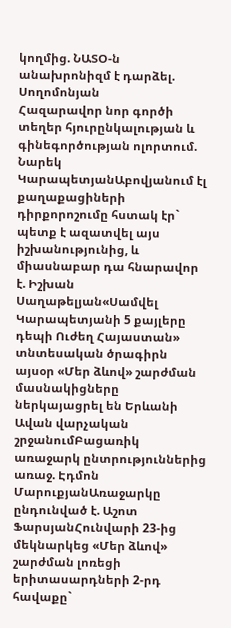կողմից. ՆԱՏՕ-ն անախրոնիզմ է դարձել. Սողոմոնյան
Հազարավոր նոր գործի տեղեր հյուրընկալության և գինեգործության ոլորտում. Նարեկ ԿարապետյանԱբովյանում էլ քաղաքացիների դիրքորոշումը հստակ էր` պետք է ազատվել այս իշխանությունից, և միասնաբար դա հնարավոր է. Իշխան Սաղաթելյան«Սամվել Կարապետյանի 5 քայլերը դեպի Ուժեղ Հայաստան» տնտեսական ծրագիրն այսօր «Մեր ձևով» շարժման մասնակիցները ներկայացրել են Երևանի Ավան վարչական շրջանումԲացառիկ առաջարկ ընտրություններից առաջ. Էդմոն ՄարուքյանԱռաջարկը ընդունված է. Աշոտ ՖարսյանՀունվարի 23-ից մեկնարկեց «Մեր ձևով» շարժման լոռեցի երիտասարդների 2-րդ հավաքը`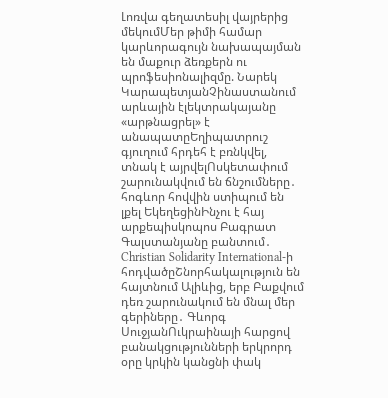Լոռվա գեղատեսիլ վայրերից մեկումՄեր թիմի համար կարևորագույն նախապայման են մաքուր ձեռքերն ու պրոֆեսիոնալիզմը. Նարեկ ԿարապետյանՉինաստանում արևային էլեկտրակայանը «արթնացրել» է անապատըԵղիպատրուշ գյուղում հրդեհ է բռնկվել, տնակ է այրվելՈսկետափում շարունակվում են ճնշումները․ հոգևոր հովվին ստիպում են լքել ԵկեղեցինԻնչու է հայ արքեպիսկոպոս Բագրատ Գալստանյանը բանտում․ Christian Solidarity International-ի հոդվածըՇնորհակալություն են հայտնում Ալիևից, երբ Բաքվում դեռ շարունակում են մնալ մեր գերիները․ Գևորգ ՍուջյանՈւկրաինայի հարցով բանակցությունների երկրորդ օրը կրկին կանցնի փակ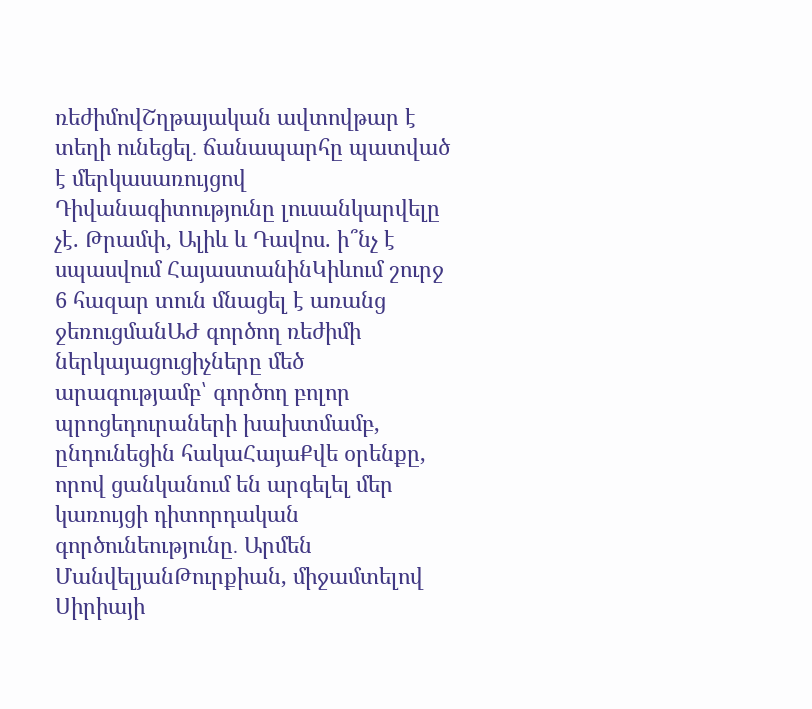ռեժիմովՇղթայական ավտովթար է տեղի ունեցել․ ճանապարհը պատված է մերկասառույցով Դիվանագիտությունը լուսանկարվելը չէ. Թրամփ, Ալիև և Դավոս. ի՞նչ է սպասվում ՀայաստանինԿիևում շուրջ 6 հազար տուն մնացել է առանց ջեռուցմանԱԺ գործող ռեժիմի ներկայացուցիչները մեծ արագությամբ՝ գործող բոլոր պրոցեդուրաների խախտմամբ, ընդունեցին հակաՀայաՔվե օրենքը, որով ցանկանում են արգելել մեր կառույցի դիտորդական գործունեությունը․ Արմեն ՄանվելյանԹուրքիան, միջամտելով Սիրիայի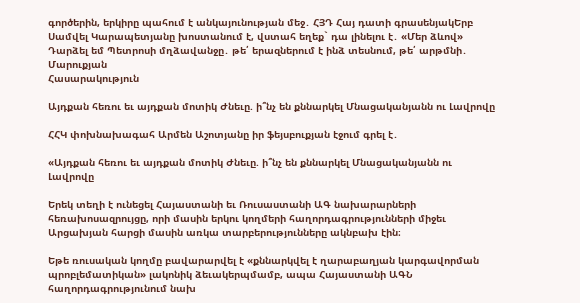գործերին, երկիրը պահում է անկայունության մեջ․ ՀՅԴ Հայ դատի գրասենյակԵրբ Սամվել Կարապետյանը խոստանում է, վստահ եղեք` դա լինելու է․ «Մեր ձևով» Դարձել եմ Պետրոսի մղձավանջը․ թե՛ երազներում է ինձ տեսնում, թե՛ արթմնի․ Մարուքյան
Հասարակություն

Այդքան հեռու եւ այդքան մոտիկ Ժնեւը. ի՞նչ են քննարկել Մնացականյանն ու Լավրովը

ՀՀԿ փոխնախագահ Արմեն Աշոտյանը իր ֆեյսբուքյան էջում գրել է․

«Այդքան հեռու եւ այդքան մոտիկ Ժնեւը. ի՞նչ են քննարկել Մնացականյանն ու Լավրովը

Երեկ տեղի է ունեցել Հայաստանի եւ Ռուսաստանի ԱԳ նախարարների հեռախոսազրույցը, որի մասին երկու կողմերի հաղորդագրությունների միջեւ Արցախյան հարցի մասին առկա տարբերությունները ակնբախ էին։

Եթե ռուսական կողմը բավարարվել է «քննարկվել է ղարաբաղյան կարգավորման պրոբլեմատիկան» լակոնիկ ձեւակերպմամբ, ապա Հայաստանի ԱԳՆ հաղորդագրությունում նախ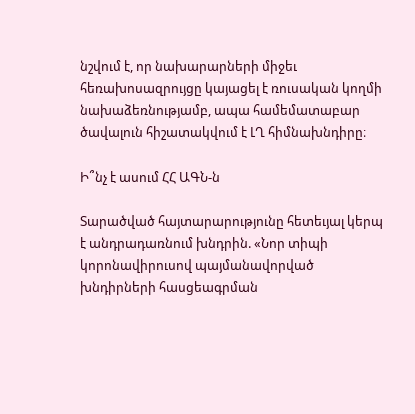նշվում է, որ նախարարների միջեւ հեռախոսազրույցը կայացել է ռուսական կողմի նախաձեռնությամբ, ապա համեմատաբար ծավալուն հիշատակվում է ԼՂ հիմնախնդիրը։

Ի՞նչ է ասում ՀՀ ԱԳՆ-ն

Տարածված հայտարարությունը հետեւյալ կերպ է անդրադառնում խնդրին. «Նոր տիպի կորոնավիրուսով պայմանավորված խնդիրների հասցեագրման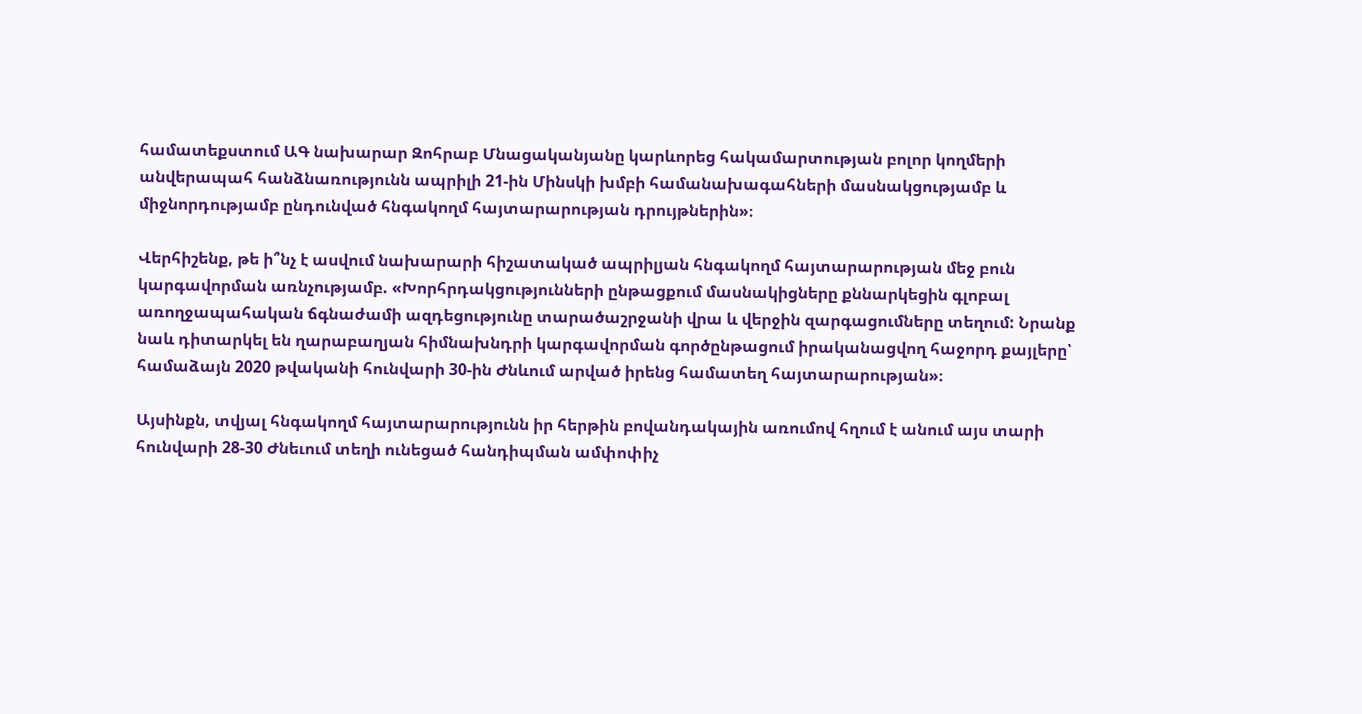համատեքստում ԱԳ նախարար Զոհրաբ Մնացականյանը կարևորեց հակամարտության բոլոր կողմերի անվերապահ հանձնառությունն ապրիլի 21-ին Մինսկի խմբի համանախագահների մասնակցությամբ և միջնորդությամբ ընդունված հնգակողմ հայտարարության դրույթներին»։

Վերհիշենք, թե ի՞նչ է ասվում նախարարի հիշատակած ապրիլյան հնգակողմ հայտարարության մեջ բուն կարգավորման առնչությամբ. «Խորհրդակցությունների ընթացքում մասնակիցները քննարկեցին գլոբալ առողջապահական ճգնաժամի ազդեցությունը տարածաշրջանի վրա և վերջին զարգացումները տեղում: Նրանք նաև դիտարկել են ղարաբաղյան հիմնախնդրի կարգավորման գործընթացում իրականացվող հաջորդ քայլերը՝ համաձայն 2020 թվականի հունվարի 30-ին Ժնևում արված իրենց համատեղ հայտարարության»։

Այսինքն, տվյալ հնգակողմ հայտարարությունն իր հերթին բովանդակային առումով հղում է անում այս տարի հունվարի 28-30 Ժնեւում տեղի ունեցած հանդիպման ամփոփիչ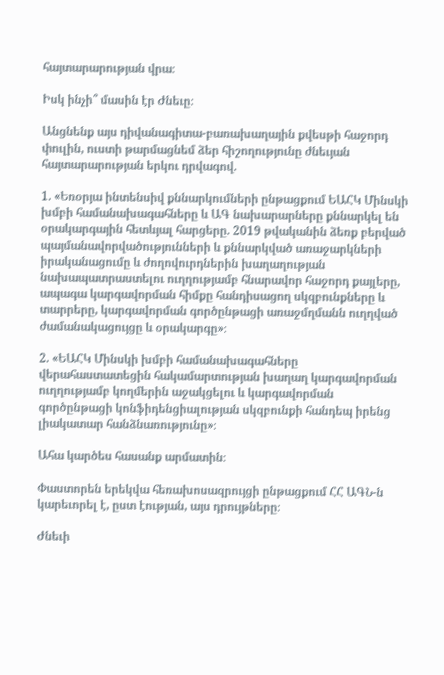հայտարարության վրա։

Իսկ ինչի՞ մասին էր Ժնեւը։

Անցնենք այս դիվանագիտա-բառախաղային քվեսթի հաջորդ փուլին, ուստի թարմացնեմ ձեր հիշողությունը ժնեւյան հայտարարության երկու դրվագով.

1. «Եռօրյա ինտենսիվ քննարկումների ընթացքում ԵԱՀԿ Մինսկի խմբի համանախագահները և ԱԳ նախարարները քննարկել են օրակարգային հետևյալ հարցերը. 2019 թվականին ձեռք բերված պայմանավորվածությունների և քննարկված առաջարկների իրականացումը և ժողովուրդներին խաղաղության նախապատրաստելու ուղղությամբ հնարավոր հաջորդ քայլերը, ապագա կարգավորման հիմքը հանդիսացող սկզբունքները և տարրերը, կարգավորման գործընթացի առաջմղմանն ուղղված ժամանակացույցը և օրակարգը»։

2. «ԵԱՀԿ Մինսկի խմբի համանախագահները վերահաստատեցին հակամարտության խաղաղ կարգավորման ուղղությամբ կողմերին աջակցելու և կարգավորման գործընթացի կոնֆիդենցիալության սկզբունքի հանդեպ իրենց լիակատար հանձնառությունը»։

Ահա կարծես հասանք արմատին։

Փաստորեն երեկվա հեռախոսազրույցի ընթացքում ՀՀ ԱԳՆ-ն կարեւորել է, ըստ էության, այս դրույթները։

Ժնեւի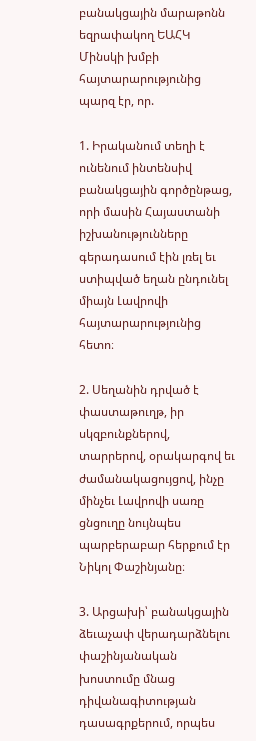բանակցային մարաթոնն եզրափակող ԵԱՀԿ Մինսկի խմբի հայտարարությունից պարզ էր, որ.

1. Իրականում տեղի է ունենում ինտենսիվ բանակցային գործընթաց, որի մասին Հայաստանի իշխանությունները գերադասում էին լռել եւ ստիպված եղան ընդունել միայն Լավրովի հայտարարությունից հետո։

2. Սեղանին դրված է փաստաթուղթ, իր սկզբունքներով, տարրերով, օրակարգով եւ ժամանակացույցով, ինչը մինչեւ Լավրովի սառը ցնցուղը նույնպես պարբերաբար հերքում էր Նիկոլ Փաշինյանը։

3. Արցախի՝ բանակցային ձեւաչափ վերադարձնելու փաշինյանական խոստումը մնաց դիվանագիտության դասագրքերում, որպես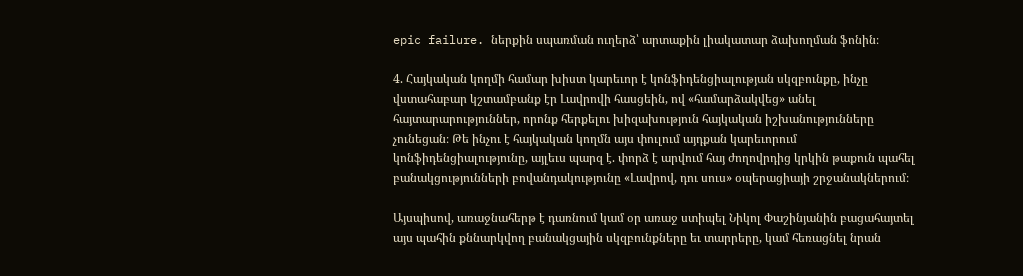epic failure. ներքին սպառման ուղերձ՝ արտաքին լիակատար ձախողման ֆոնին։

4. Հայկական կողմի համար խիստ կարեւոր է կոնֆիդենցիալության սկզբունքը, ինչը վստահաբար կշտամբանք էր Լավրովի հասցեին, ով «համարձակվեց» անել հայտարարություններ, որոնք հերքելու խիզախություն հայկական իշխանությունները չունեցան։ Թե ինչու է հայկական կողմն այս փուլում այդքան կարեւորում կոնֆիդենցիալությունը, այլեւս պարզ է. փորձ է արվում հայ ժողովրդից կրկին թաքուն պահել բանակցությունների բովանդակությունը «Լավրով, դու սուս» օպերացիայի շրջանակներում։

Այսպիսով, առաջնահերթ է դառնում կամ օր առաջ ստիպել Նիկոլ Փաշինյանին բացահայտել այս պահին քննարկվող բանակցային սկզբունքները եւ տարրերը, կամ հեռացնել նրան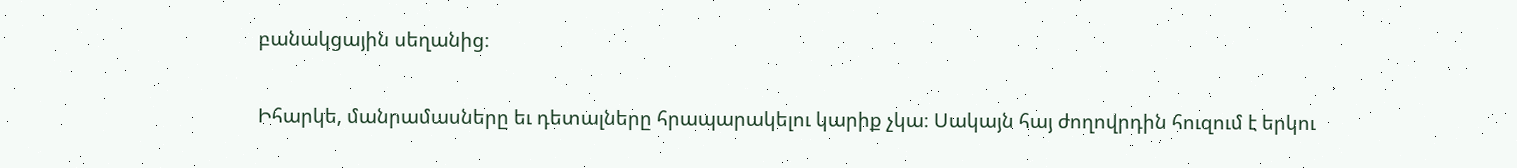բանակցային սեղանից։

Իհարկե, մանրամասները եւ դետալները հրապարակելու կարիք չկա։ Սակայն հայ ժողովրդին հուզում է երկու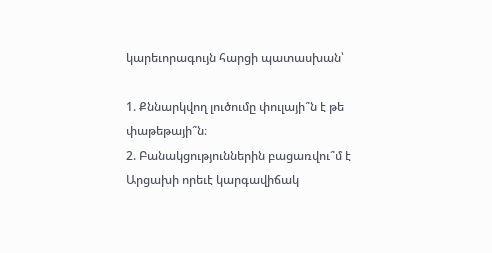կարեւորագույն հարցի պատասխան՝

1. Քննարկվող լուծումը փուլայի՞ն է թե փաթեթայի՞ն։
2. Բանակցություններին բացառվու՞մ է Արցախի որեւէ կարգավիճակ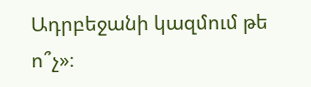Ադրբեջանի կազմում թե ո՞չ»։